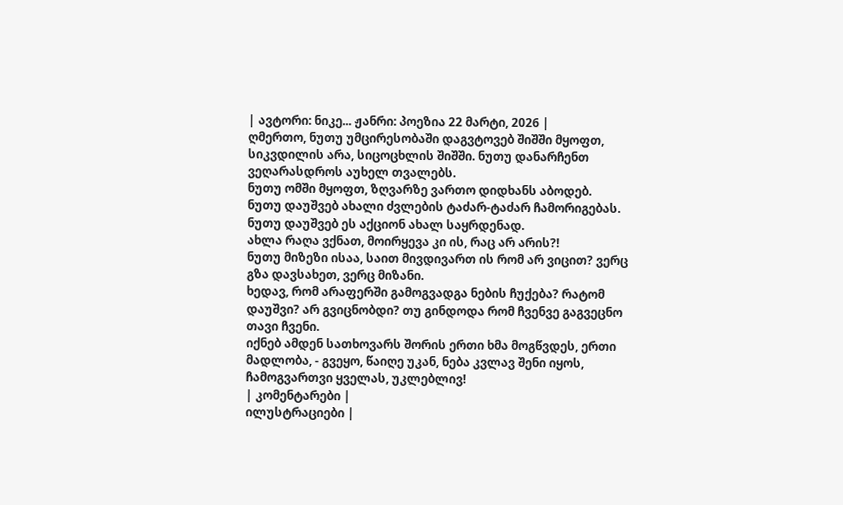| ავტორი: ნიკე... ჟანრი: პოეზია 22 მარტი, 2026 |
ღმერთო, ნუთუ უმცირესობაში დაგვტოვებ შიშში მყოფთ, სიკვდილის არა, სიცოცხლის შიშში. ნუთუ დანარჩენთ ვეღარასდროს აუხელ თვალებს.
ნუთუ ომში მყოფთ, ზღვარზე ვართო დიდხანს აბოდებ.
ნუთუ დაუშვებ ახალი ძვლების ტაძარ-ტაძარ ჩამორიგებას. ნუთუ დაუშვებ ეს აქციონ ახალ საყრდენად.
ახლა რაღა ვქნათ, მოირყევა კი ის, რაც არ არის?!
ნუთუ მიზეზი ისაა, საით მივდივართ ის რომ არ ვიცით? ვერც გზა დავსახეთ, ვერც მიზანი.
ხედავ, რომ არაფერში გამოგვადგა ნების ჩუქება? რატომ დაუშვი? არ გვიცნობდი? თუ გინდოდა რომ ჩვენვე გაგვეცნო თავი ჩვენი.
იქნებ ამდენ სათხოვარს შორის ერთი ხმა მოგწვდეს, ერთი მადლობა, - გვეყო, წაიღე უკან, ნება კვლავ შენი იყოს, ჩამოგვართვი ყველას, უკლებლივ!
| კომენტარები |
ილუსტრაციები |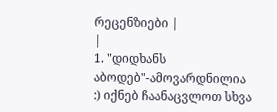რეცენზიები |
|
1. "დიდხანს აბოდებ"-ამოვარდნილია :) იქნებ ჩაანაცვლოთ სხვა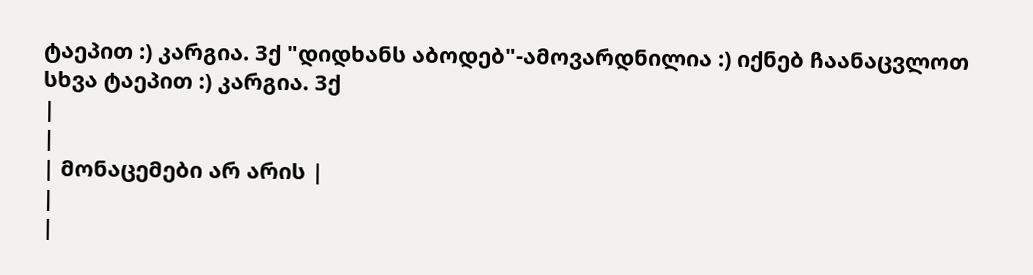ტაეპით :) კარგია. 3ქ "დიდხანს აბოდებ"-ამოვარდნილია :) იქნებ ჩაანაცვლოთ სხვა ტაეპით :) კარგია. 3ქ
|
|
| მონაცემები არ არის |
|
|